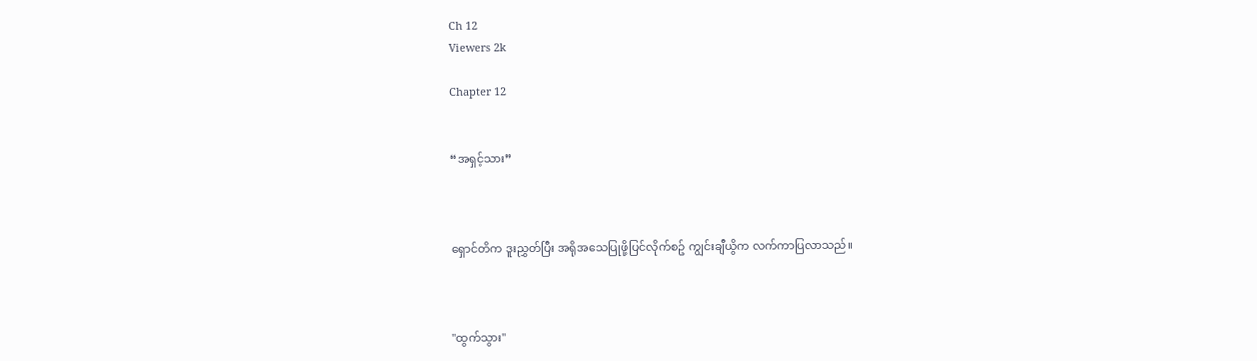Ch 12
Viewers 2k

Chapter 12


“အရှင့်သား”



ရှောင်တိက ဒူးညွှတ်ပြီး အရိုအသေပြုဖို့ပြင်လိုက်စဥ် ကျွင်းချီယွိက လက်ကာပြလာသည်။



"ထွက်သွား"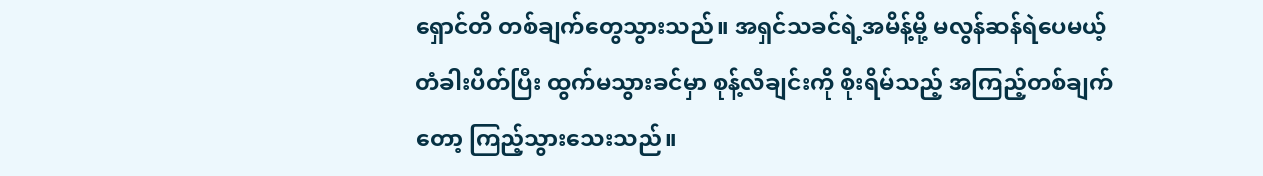ရှောင်တိ တစ်ချက်တွေသွားသည်။ အရှင်သခင်ရဲ့အမိန့်မို့ မလွန်ဆန်ရဲပေမယ့် တံခါးပိတ်ပြီး ထွက်မသွားခင်မှာ စုန့်လီချင်းကို စိုးရိမ်သည့် အကြည့်တစ်ချက်တော့ ကြည့်သွားသေးသည်။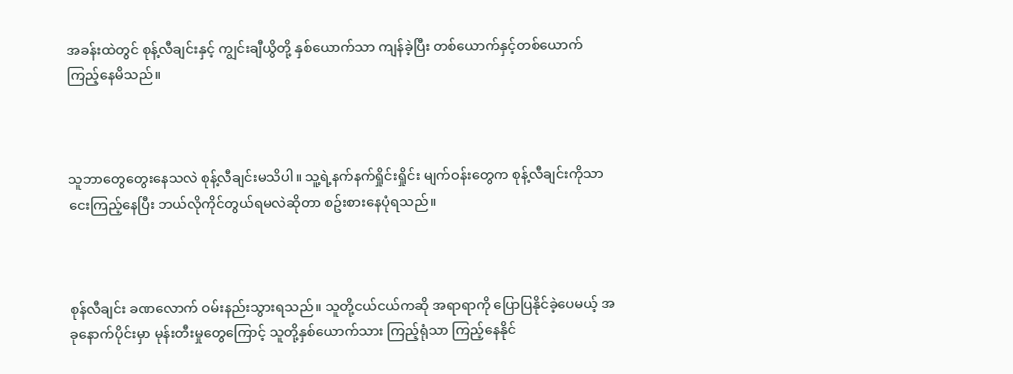အခန်းထဲတွင် စုန့်လီချင်းနှင့် ကျွင်းချီယွိတို့ နှစ်‌ယောက်သာ ကျန်ခဲ့ပြီး တစ်ယောက်နှင့်တစ်ယောက် ကြည့်နေမိသည်။



သူဘာတွေတွေးနေသလဲ စုန့်လီချင်းမသိပါ။ သူ့ရဲ့နက်နက်ရှိုင်းရှိုင်း မျက်ဝန်းတွေက စုန့်လီချင်းကိုသာ ငေးကြည့်နေပြီး ဘယ်လိုကိုင်တွယ်ရမလဲဆိုတာ စဥ်းစားနေပုံရသည်။



စုန်လီချင်း ခဏလောက် ဝမ်းနည်းသွားရသည်။ သူတို့ငယ်ငယ်ကဆို အရာရာကို ပြောပြနိုင်ခဲ့ပေမယ့် အခုနောက်ပိုင်းမှာ မုန်းတီးမှုတွေကြောင့် သူတို့နှစ်‌ယောက်သား ကြည့်ရုံသာ ကြည့်နေနိုင်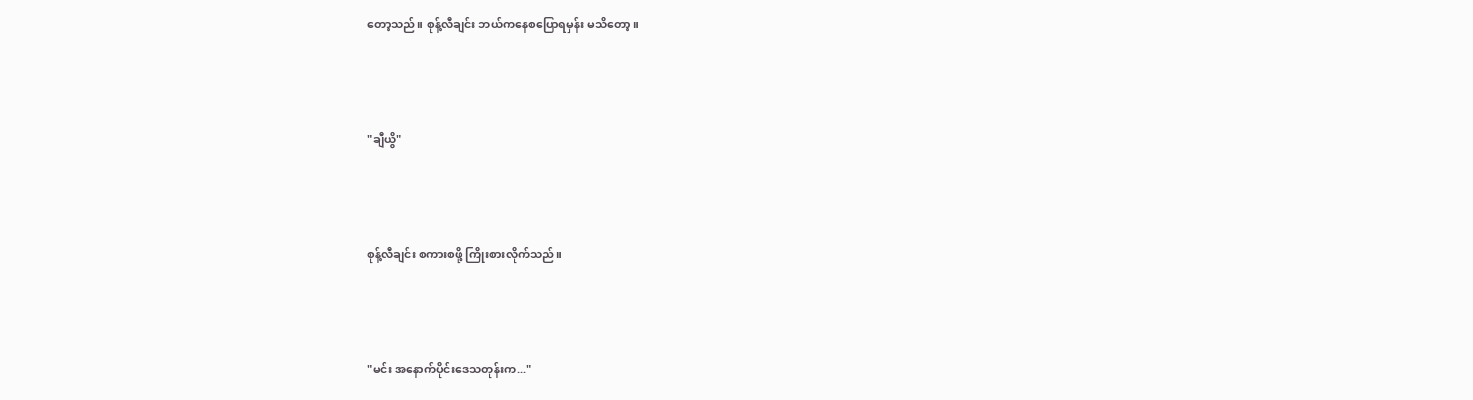တော့သည်။ စုန့်လီချင်း ဘယ်ကနေစပြောရမှန်း မသိတော့။



"ချီယွိ"



စုန့်လီချင်း စကားစဖို့ ကြိုးစားလိုက်သည်။



"မင်း အနောက်ပိုင်းဒေသတုန်းက..."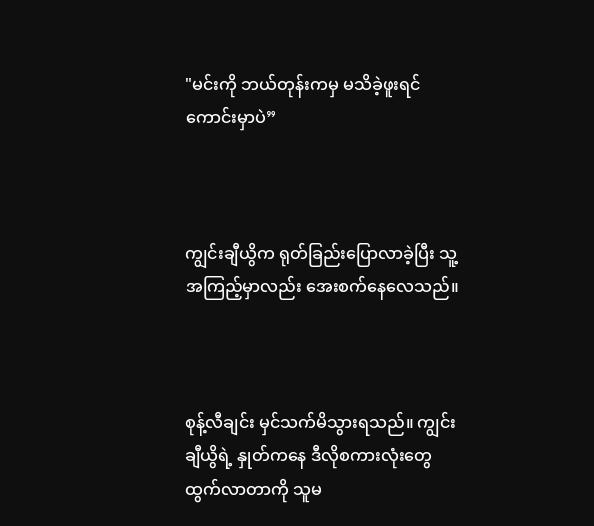"မင်းကို ဘယ်တုန်းကမှ မသိခဲ့ဖူးရင် ကောင်းမှာပဲ”



ကျွင်းချီယွိက ရုတ်ခြည်းပြောလာခဲ့ပြီး သူ့အကြည့်မှာလည်း အေးစက်နေလေသည်။



စုန့်လီချင်း မှင်သက်မိသွားရသည်။ ကျွင်းချီယွိရဲ့ နှုတ်ကနေ ဒီလိုစကားလုံးတွေထွက်လာတာကို သူမ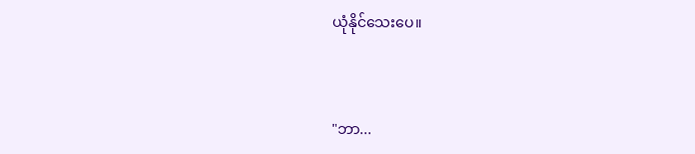ယုံနိုင်သေးပေ။



"ဘာ...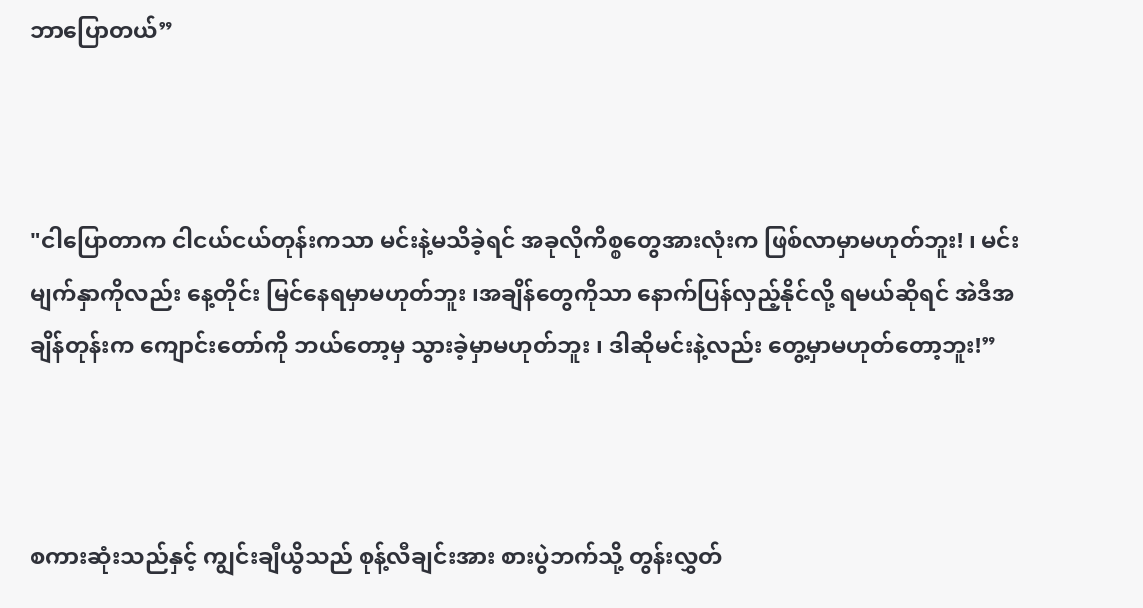ဘာပြောတယ်”



"ငါပြောတာက ငါငယ်ငယ်တုန်းကသာ မင်းနဲ့မသိခဲ့ရင် အခုလိုကိစ္စတွေအားလုံးက ဖြစ်လာမှာမဟုတ်ဘူး! ၊ မင်းမျက်နှာကိုလည်း နေ့တိုင်း မြင်နေရမှာမဟုတ်ဘူး ၊အချိန်တွေကိုသာ နောက်ပြန်လှည့်နိုင်လို့ ရမယ်ဆိုရင် အဲဒီအချိန်တုန်းက ကျောင်းတော်ကို ဘယ်တော့မှ သွားခဲ့မှာမဟုတ်ဘူး ၊ ဒါဆိုမင်းနဲ့လည်း တွေ့မှာမဟုတ်တော့ဘူး!”



စကားဆုံးသည်နှင့် ကျွင်းချီယွိသည် စုန့်လီချင်းအား စားပွဲဘက်သို့ တွန်းလွှတ်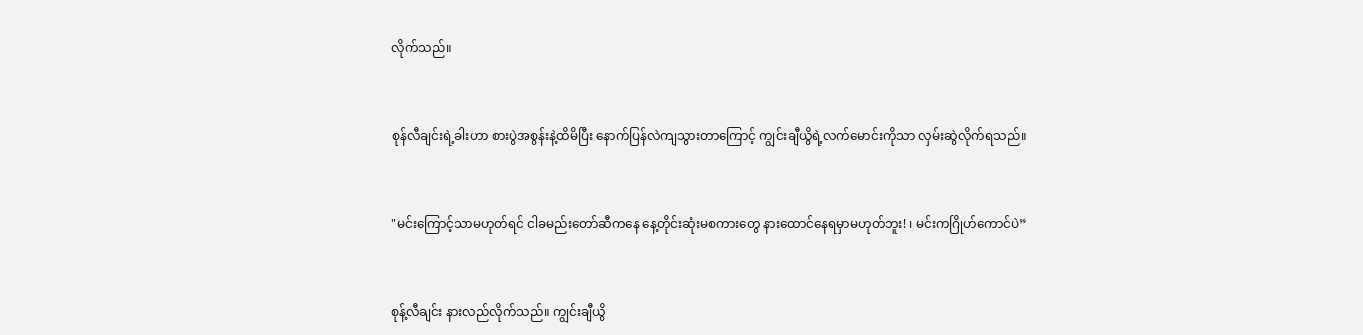လိုက်သည်။



စုန်လီချင်းရဲ့ခါးဟာ စားပွဲအစွန်းနဲ့ထိမိပြီး နောက်ပြန်လဲကျသွားတာကြောင့် ကျွင်းချီယွိရဲ့လက်မောင်းကိုသာ လှမ်းဆွဲလိုက်ရသည်။



"မင်းကြောင့်သာမဟုတ်ရင် ငါခမည်းတော်ဆီကနေ နေ့တိုင်းဆုံးမစကားတွေ နားထောင်နေရမှာမဟုတ်ဘူး! ၊ မင်းကဂြိုဟ်ကောင်ပဲ”



စုန့်လီချင်း နားလည်လိုက်သည်။ ကျွင်းချီယွိ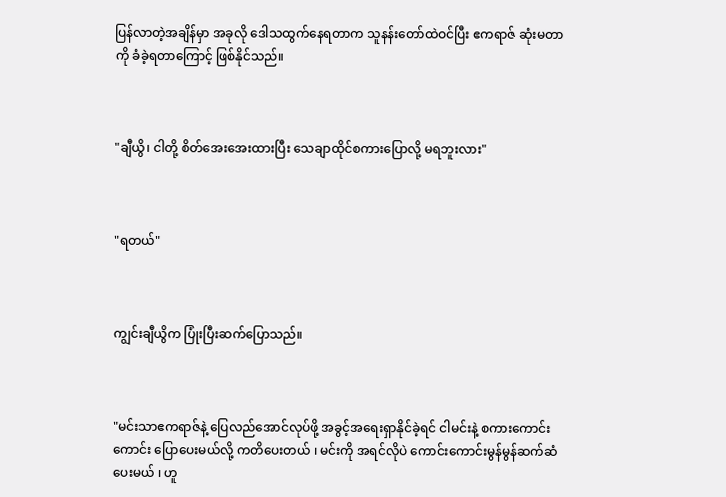ပြန်လာတဲ့အချိန်မှာ အခုလို ဒေါသထွက်နေရတာက သူနန်းတော်ထဲဝင်ပြီး ဧကရာဇ် ဆုံးမတာကို ခံခဲ့ရတာကြောင့် ဖြစ်နိုင်သည်။



"ချီယွိ၊ ငါတို့ စိတ်အေးအေးထားပြီး သေချာထိုင်စကားပြောလို့ မရဘူးလား"



"ရတယ်"



ကျွင်းချီယွိက ပြုံးပြီးဆက်ပြောသည်။



"မင်းသာဧကရာဇ်နဲ့ ပြေလည်အောင်လုပ်ဖို့ အခွင့်အရေးရှာနိုင်ခဲ့ရင် ငါမင်းနဲ့ စကားကောင်းကောင်း ပြောပေးမယ်လို့ ကတိပေးတယ် ၊ မင်းကို အရင်လိုပဲ ကောင်းကောင်းမွန်မွန်ဆက်ဆံပေးမယ် ၊ ဟူ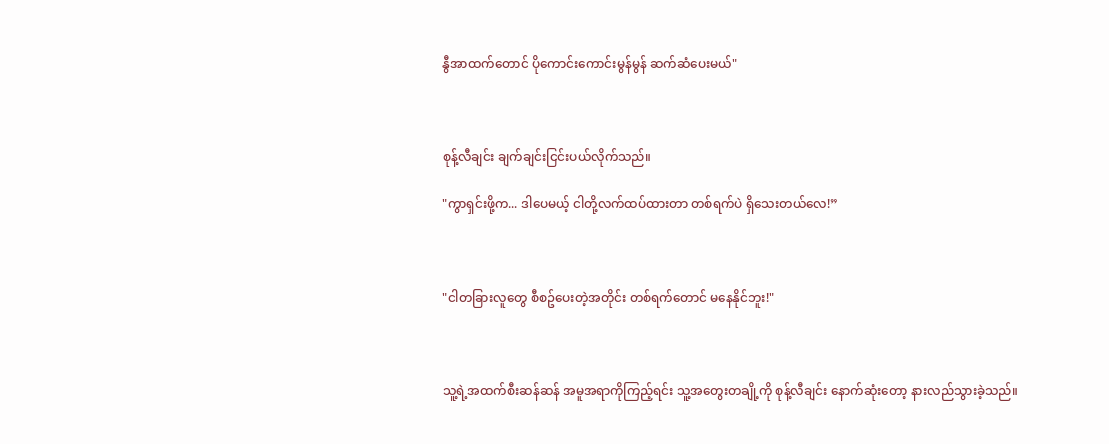နွီအာထက်တောင် ပိုကောင်းကောင်းမွန်မွန် ဆက်ဆံပေးမယ်"



စုန့်လီချင်း ချက်ချင်းငြင်းပယ်လိုက်သည်။

"ကွာရှင်းဖို့က... ဒါပေမယ့် ငါတို့လက်ထပ်ထားတာ တစ်ရက်ပဲ ရှိသေးတယ်လေ!”



"ငါတခြားလူတွေ စီစဥ်ပေးတဲ့အတိုင်း တစ်ရက်တောင် မနေနိုင်ဘူး!"



သူ့ရဲ့အထက်စီးဆန်ဆန် အမူအရာကိုကြည့်ရင်း သူ့အတွေးတချို့ကို စုန့်လီချင်း နောက်ဆုံးတော့ နားလည်သွားခဲ့သည်။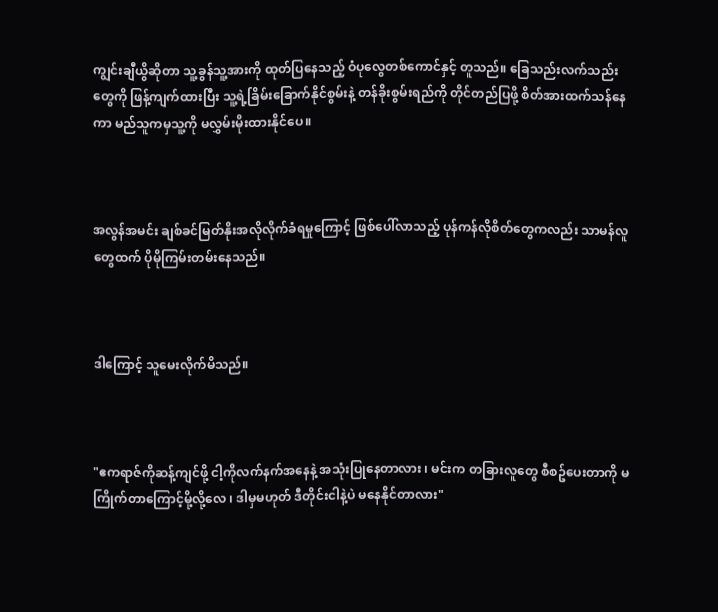ကျွင်းချီယွိဆိုတာ သူ့ခွန်သူ့အားကို ထုတ်ပြနေသည့် ဝံပုလွေတစ်ကောင်နှင့် တူသည်။ ခြေသည်းလက်သည်းတွေကို ဖြန့်ကျက်ထားပြီး သူ့ရဲ့ခြိမ်းခြောက်နိုင်စွမ်းနဲ့ တန်ခိုးစွမ်းရည်ကို တိုင်တည်ပြဖို့ စိတ်အားထက်သန်နေကာ မည်သူကမှသူ့ကို မလွှမ်းမိုးထားနိုင်ပေ။



အလွန်အမင်း ချစ်ခင်မြတ်နိုးအလိုလိုက်ခံရမှုကြောင့် ဖြစ်ပေါ်လာသည့် ပုန်ကန်လိုစိတ်တွေကလည်း သာမန်လူတွေထက် ပိုမိုကြမ်းတမ်းနေသည်။



ဒါကြောင့် သူမေးလိုက်မိသည်။



"ဧကရာဇ်ကိုဆန့်ကျင်ဖို့ ငါ့ကိုလက်နက်အနေနဲ့ အသုံးပြုနေတာလား ၊ မင်းက တခြားလူတွေ စီစဥ်ပေးတာကို မကြိုက်တာကြောင့်မို့လို့လေ ၊ ဒါမှမဟုတ် ဒီတိုင်းငါနဲ့ပဲ မနေနိုင်တာလား"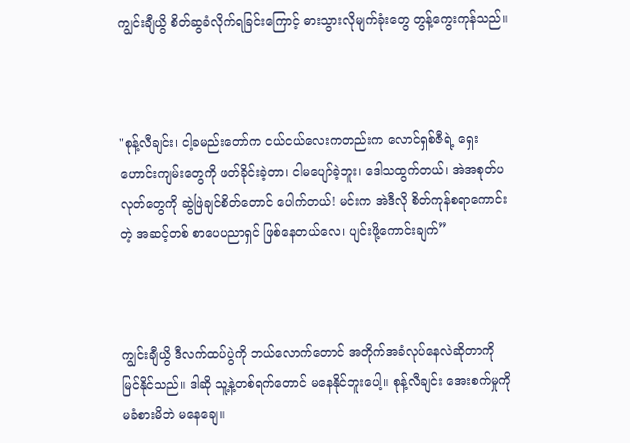ကျွင်းချီယွိ စိတ်ဆွခံလိုက်ရခြင်းကြောင့် ဓားသွားလိုမျက်ခုံးတွေ တွန့်ကွေးကုန်သည်။



"စုန့်လီချင်း၊ ငါ့ခမည်းတော်က ငယ်ငယ်လေးကတည်းက လောင်ရှစ်ဇီရဲ့ ရှေးဟောင်းကျမ်းတွေကို ဖတ်ခိုင်းခဲ့တာ၊ ငါမပျော်ခဲ့ဘူး၊ ဒေါသထွက်တယ်၊ အဲအစုတ်ပလုတ်တွေကို ဆွဲဖြဲချင်စိတ်တောင် ပေါက်တယ်! မင်းက အဲဒီလို စိတ်ကုန်စရာကောင်းတဲ့ အဆင့်တစ် စာပေပညာရှင် ဖြစ်နေတယ်လေ၊ ပျင်းဖို့ကောင်းချက်”



ကျွင်းချီယွိ ဒီလက်ထပ်ပွဲကို ဘယ်လောက်တောင် အတိုက်အခံလုပ်နေလဲဆိုတာကို မြင်နိုင်သည်။ ဒါဆို သူ့နဲ့တစ်ရက်တောင် မနေနိုင်ဘူးပေါ့။ စုန့်လီချင်း အေးစက်မှုကို မခံစားမိဘဲ မနေချေ။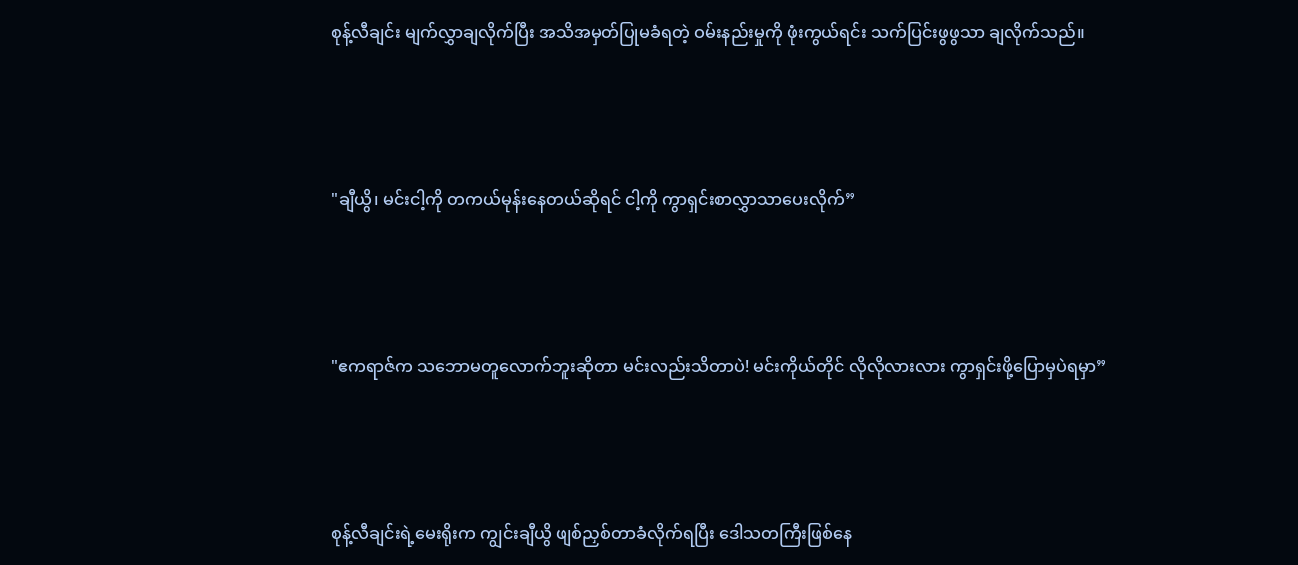စုန့်လီချင်း မျက်လွှာချလိုက်ပြီး အသိအမှတ်ပြုမခံရတဲ့ ဝမ်းနည်းမှုကို ဖုံးကွယ်ရင်း သက်ပြင်းဖွဖွသာ ချလိုက်သည်။



"ချီယွိ၊ မင်းငါ့ကို တကယ်မုန်းနေတယ်ဆိုရင် ငါ့ကို ကွာရှင်းစာလွှာသာပေးလိုက်”



"ဧကရာဇ်က သဘောမတူလောက်ဘူးဆိုတာ မင်းလည်းသိတာပဲ! မင်းကိုယ်တိုင် လိုလိုလားလား ကွာရှင်းဖို့ပြောမှပဲရမှာ”



စုန့်လီချင်းရဲ့မေးရိုးက ကျွင်းချီယွိ ဖျစ်ညှစ်တာခံလိုက်ရပြီး ဒေါသတကြီးဖြစ်‌နေ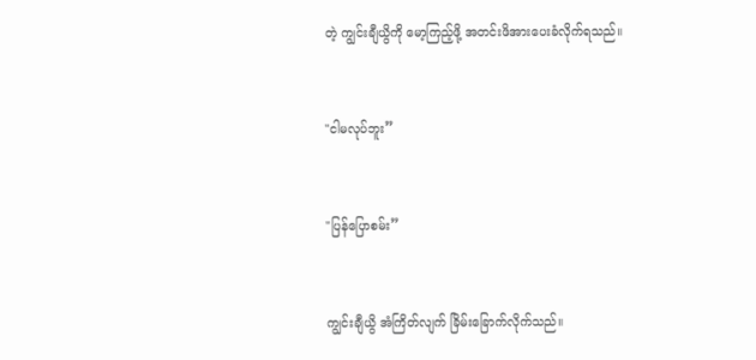တဲ့ ကျွင်းချီယွိကို မော့ကြည့်ဖို့ အတင်းဖိအားပေးခံလိုက်ရသည်။



"ငါမလုပ်ဘူး”



"ပြန်ပြောစမ်း”



ကျွင်းချီယွိ အံကြိတ်လျက် ခြိမ်းခြောက်လိုက်သည်။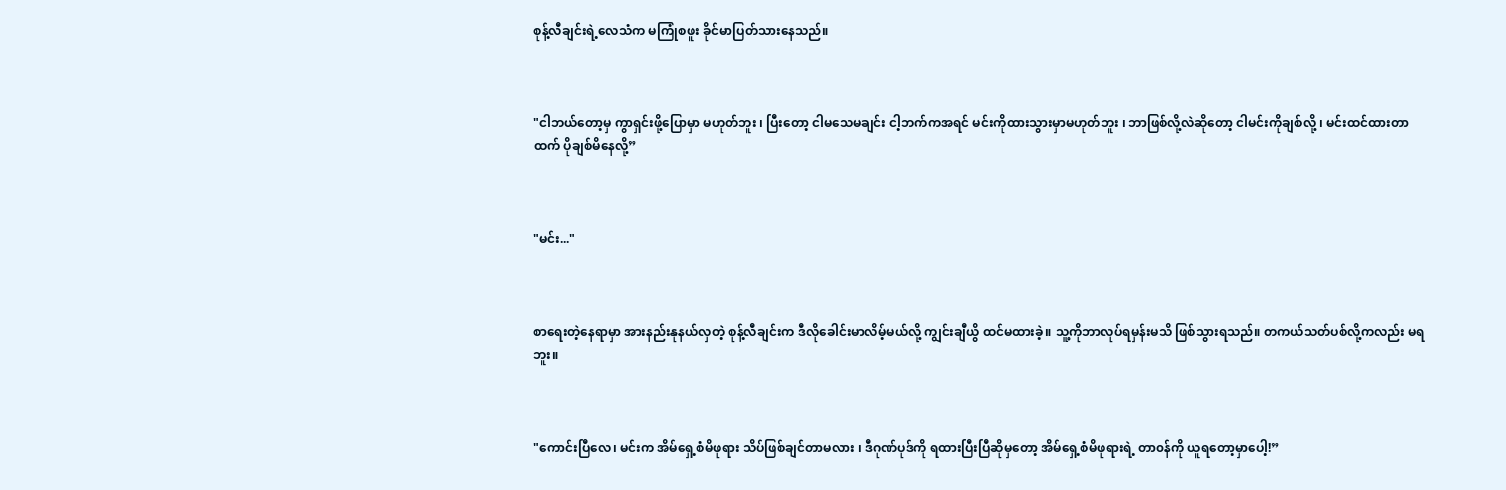စုန့်လီချင်းရဲ့လေသံက မကြုံစဖူး ခိုင်မာပြတ်သားနေသည်။



"ငါဘယ်တော့မှ ကွာရှင်းဖို့ပြောမှာ မဟုတ်ဘူး ၊ ပြီးတော့ ငါမသေမချင်း ငါ့ဘက်ကအရင် မင်းကိုထားသွားမှာမဟုတ်ဘူး ၊ ဘာဖြစ်လို့လဲဆိုတော့ ငါမင်းကိုချစ်လို့ ၊ မင်းထင်ထားတာထက် ပိုချစ်မိနေလို့”



"မင်း..."



စာရေးတဲ့နေရာမှာ အားနည်းနုနယ်လှတဲ့ စုန့်လီချင်းက ဒီလိုခေါင်းမာလိမ့်မယ်လို့ ကျွင်းချီယွိ ထင်မထားခဲ့။ သူ့ကိုဘာလုပ်ရမှန်းမသိ ဖြစ်သွားရသည်။ တကယ်သတ်ပစ်လို့ကလည်း မရဘူး။



"ကောင်းပြီလေ၊ မင်းက အိမ်ရှေ့စံမိဖုရား သိပ်ဖြစ်ချင်တာမလား ၊ ဒီဂုဏ်ပုဒ်ကို ရထားပြီးပြီဆိုမှတော့ အိမ်ရှေ့စံမိဖုရားရဲ့ တာ၀န်ကို ယူရတော့မှာပေါ့!”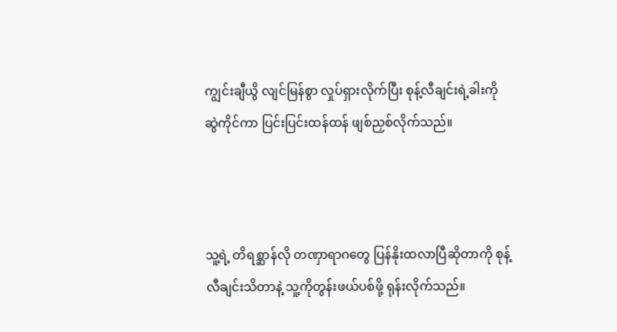ကျွင်းချီယွိ လျင်မြန်စွာ လှုပ်ရှားလိုက်ပြီး စုန့်လီချင်းရဲ့ခါးကို ဆွဲကိုင်ကာ ပြင်းပြင်းထန်ထန် ဖျစ်ညှစ်လိုက်သည်။



သူ့ရဲ့ တိရစ္ဆာန်လို တဏှာရာဂတွေ ပြန်နိုးထလာပြီဆိုတာကို စုန့်လီချင်းသိတာနဲ့ သူ့ကိုတွန်းဖယ်ပစ်ဖို့ ရုန်းလိုက်သည်။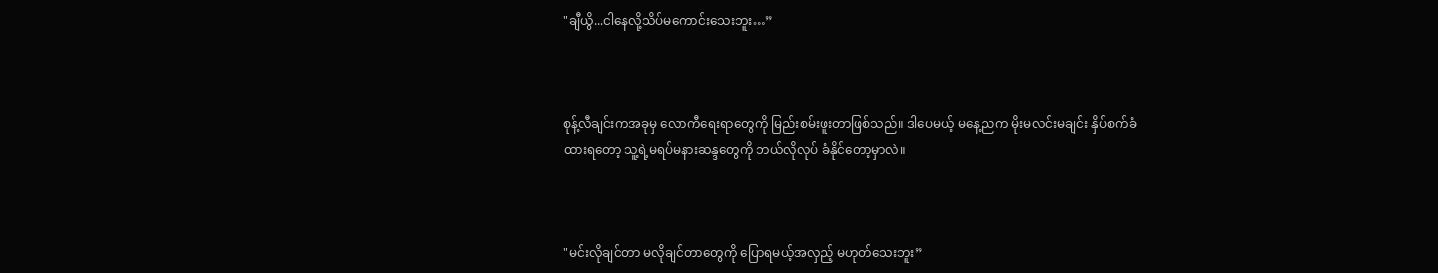"ချီယွိ...ငါနေလို့သိပ်မကောင်းသေးဘူး…”



စုန့်လီချင်းကအခုမှ လောကီရေးရာတွေကို မြည်းစမ်းဖူးတာဖြစ်သည်။ ဒါပေမယ့် မနေ့ညက မိုးမလင်းမချင်း နှိပ်စက်ခံထားရတော့ သူ့ရဲ့မရပ်မနားဆန္ဒတွေကို ဘယ်လိုလုပ် ခံနိုင်တော့မှာလဲ။



"မင်းလိုချင်တာ မလိုချင်တာတွေကို ပြောရမယ့်အလှည့် မဟုတ်သေးဘူး”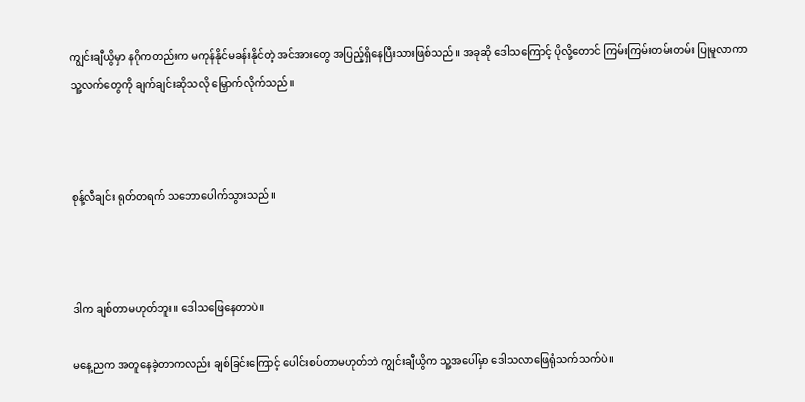ကျွင်းချီယွိမှာ နဂိုကတည်းက မကုန်နိုင်မခန်းနိုင်တဲ့ အင်အားတွေ အပြည့်ရှိနေပြီးသားဖြစ်သည်။ အခုဆို ဒေါသကြောင့် ပိုလို့တောင် ကြမ်းကြမ်းတမ်းတမ်း ပြုမူလာကာ သူ့‌လက်တွေကို ချက်ချင်းဆိုသလို မြှောက်လိုက်သည်။



စုန့်လီချင်း ရုတ်တရက် သဘောပေါက်သွားသည်။



ဒါက ချစ်တာမဟုတ်ဘူး။ ဒေါသဖြေနေတာပဲ။

မနေ့ညက အတူနေခဲ့တာကလည်း ချစ်ခြင်းကြောင့် ပေါင်းစပ်တာမဟုတ်ဘဲ ကျွင်းချီယွိက သူ့အပေါ်မှာ ဒေါသလာဖြေရုံသက်သက်ပဲ။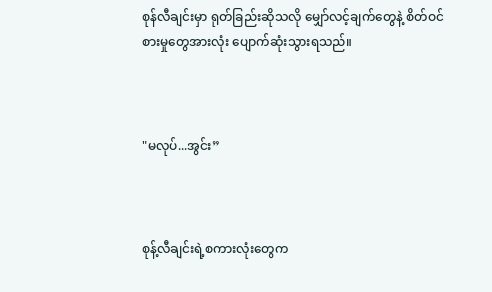စုန်လီချင်းမှာ ရုတ်ခြည်းဆိုသလို မျှော်လင့်ချက်တွေနဲ့ စိတ်ဝင်စားမှုတွေအားလုံး ပျောက်ဆုံးသွားရသည်။



"မလုပ်...အွင်း”



စုန့်လီချင်းရဲ့စကားလုံးတွေက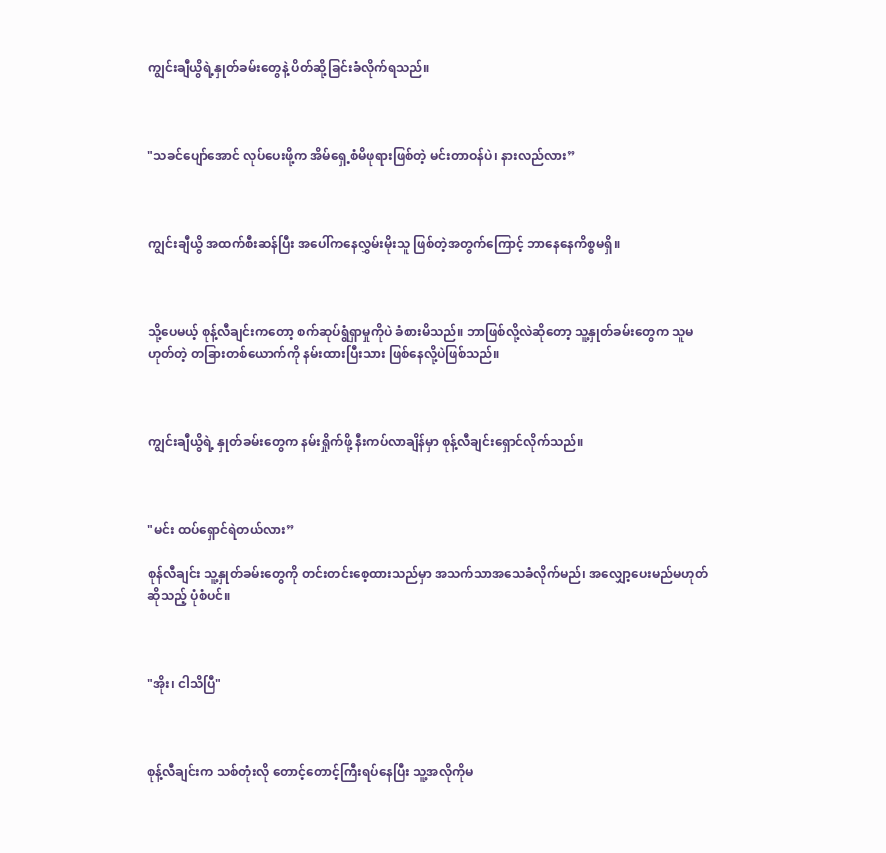ကျွင်းချီယွိရဲ့နှုတ်ခမ်းတွေနဲ့ ပိတ်ဆို့ခြင်းခံလိုက်ရသည်။



"သခင်ပျော်အောင် လုပ်ပေးဖို့က အိမ်ရှေ့စံမိဖုရားဖြစ်တဲ့ မင်းတာဝန်ပဲ၊ နားလည်လား”



ကျွင်းချီယွိ အထက်စီးဆန်ပြီး အပေါ်ကနေလွှမ်းမိုးသူ ဖြစ်တဲ့အတွက်ကြောင့် ဘာနေနေကိစ္စမရှိ။



သို့ပေမယ့် စုန့်လီချင်းကတော့ စက်ဆုပ်ရွံရှာမှုကိုပဲ ခံစားမိသည်။ ဘာဖြစ်လို့လဲဆိုတော့ သူ့နှုတ်ခမ်းတွေက သူမဟုတ်တဲ့ တခြားတစ်ယောက်ကို နမ်းထားပြီးသား ဖြစ်နေလို့ပဲဖြစ်သည်။



ကျွင်းချီယွိရဲ့ နှုတ်ခမ်းတွေက နမ်းရှိုက်ဖို့ နီးကပ်လာချိန်မှာ စုန့်လီချင်းရှောင်လိုက်သည်။



"မင်း ထပ်ရှောင်ရဲတယ်လား”

စုန်လီချင်း သူ့နှုတ်ခမ်းတွေကို တင်းတင်းစေ့ထားသည်မှာ အသက်သာအသေခံလိုက်မည်၊ အလျှော့ပေးမည်မဟုတ်ဆိုသည့် ပုံစံပင်။



"အိုး၊ ငါသိပြီ"



စုန့်လီချင်းက သစ်တုံးလို တောင့်တောင့်ကြီးရပ်နေပြီး သူ့အလိုကိုမ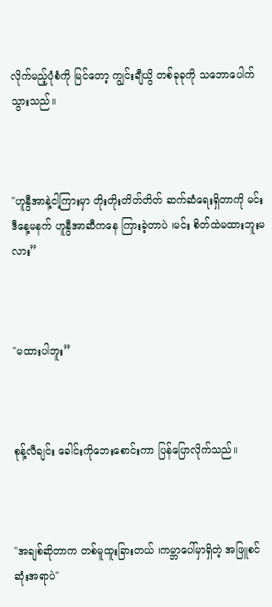လိုက်မည့်ပုံစံကို မြင်တော့ ကျွင်းချီယွိ တစ်ခုခုကို သဘောပေါက်သွားသည်။



"ဟူနွီအာနဲ့ငါ့ကြားမှာ တိုးတိုးတိတ်တိတ် ဆက်ဆံရေးရှိတာကို မင်းဒီ‌နေ့မနက် ဟူနွီအာဆီကနေ ကြားခဲ့တာပဲ ၊မင်း စိတ်ထဲမထားဘူးမလား”



"မထားပါဘူး”



စုန့်လီချင်း ခေါင်းကိုဘေးစောင်းကာ ပြန်ပြောလိုက်သည်။



"အချစ်ဆိုတာက တစ်မူထူးခြားတယ် ၊ကမ္ဘာပေါ်မှာရှိတဲ့ အဖြူစင်ဆုံးအရာပဲ"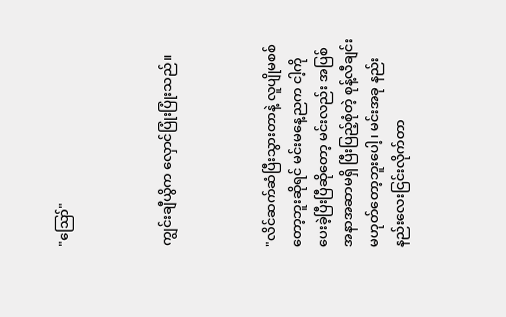"ဪ"



ကျွင်းချီယွိက လှောင်ပြုံးပြုံးသည်။



"လိင်ဆက်ဆံပြီးသွားတာနဲ့ လူပျိုမစစ်တော့ဘူးဆိုရင် မင်းမနေ့ညက ငါ့ကိုပေးခဲ့ပြီးပြီဆိုတော့ မင်းလည်း အပြစ်အနာအဆာမရှိ ပြီးပြည့်စုံတဲ့ စုန့်လီချင်း မဟုတ်တော့ဘူးပေါ့၊ မင်းအခု နည်းနည်းလေးငြင်းလိုက်တာ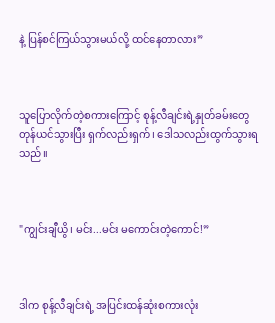နဲ့ ပြန်စင်ကြယ်သွားမယ်လို့ ထင်နေတာလား”



သူပြောလိုက်တဲ့စကားကြောင့် စုန့်လီချင်းရဲ့နှုတ်ခမ်းတွေ တုန်ယင်သွားပြီး ရှက်လည်းရှက်၊ ဒေါသလည်းထွက်သွားရသည်။



"ကျွင်းချီယွိ၊ မင်း...မင်း မကောင်းတဲ့ကောင်!”



ဒါက စုန့်လီချင်းရဲ့ အပြင်းထန်ဆုံးစကားလုံး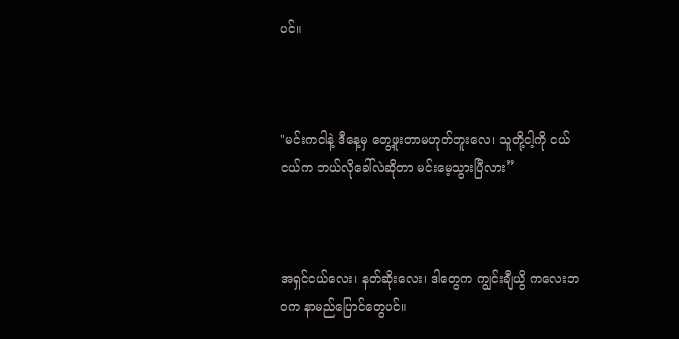ပင်။



"မင်းကငါနဲ့ ဒီနေ့မှ တွေ့ဖူးတာမဟုတ်ဘူးလေ၊ သူတို့ငါ့ကို ငယ်ငယ်က ဘယ်လိုခေါ်လဲဆိုတာ မင်းမေ့သွားပြီလား”



အရှင်ငယ်လေး၊ နတ်ဆိုးလေး၊ ဒါတွေက ကျွင်းချီယွိ ကလေးဘ၀က နာမည်ပြောင်တွေပင်။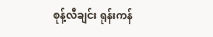စုန့်လီချင်း ရုန်းကန်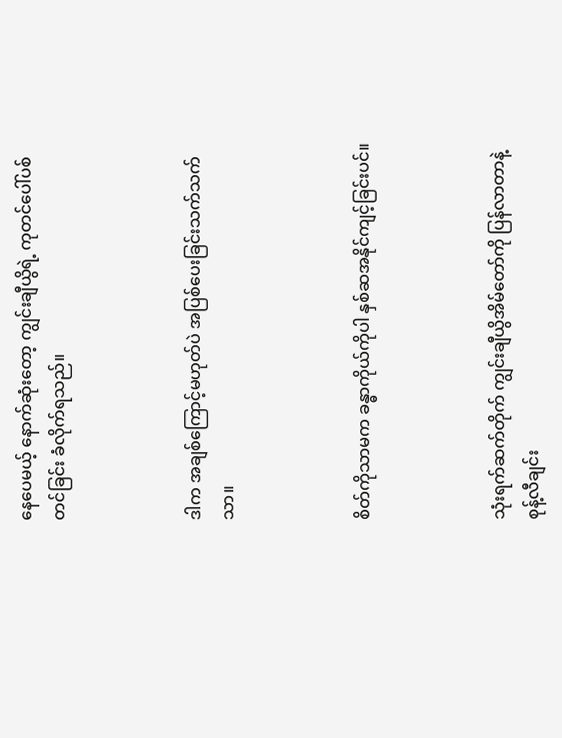နေပေမယ့် နောက်ဆုံးတော့ ကျွင်းချီယွိရဲ့ ကုတင်ပေါ်ပစ်တင်ခြင်း ခံလိုက်ရသည်။



ဒါက အချစ်ကြောင့်မဟုတ်ပဲ အပြစ်ပေးခြင်းသက်သက်သာ။



စိတ်ကိုသာမက ခန္ဓာကိုယ်ကိုပါ နှစ်ဆအနိုင်ကျင့်ခြင်းပင်။



သုံးရက်ဆက်တိုက် ကျွင်းချီယွိအိမ်တော်ကို ပြန်လာတာနဲ့ စုန့်လီချင်း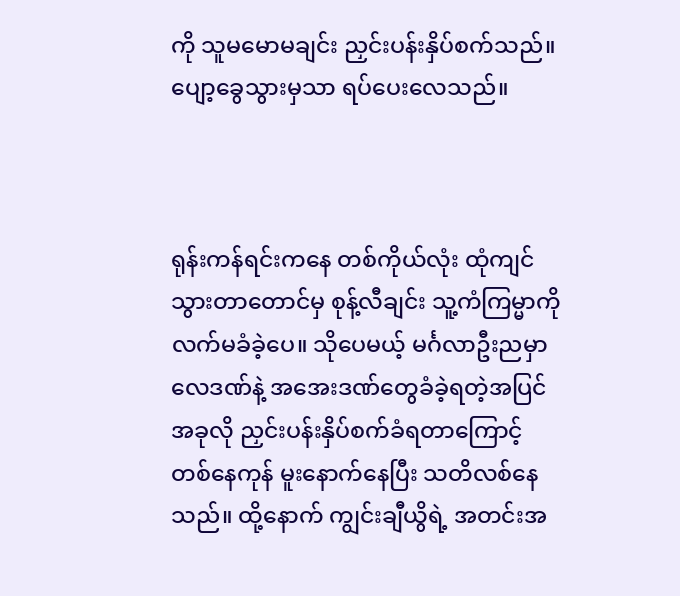ကို သူမမောမချင်း ညှင်းပန်းနှိပ်စက်သည်။ ပျော့ခွေသွားမှသာ ရပ်ပေးလေသည်။



ရုန်းကန်ရင်းကနေ တစ်ကိုယ်လုံး ထုံကျင်သွားတာတောင်မှ စုန့်လီချင်း သူ့ကံကြမ္မာကို လက်မခံခဲ့ပေ။ သိုပေမယ့် မင်္ဂလာဦးညမှာ လေဒဏ်နဲ့ အအေးဒဏ်တွေခံခဲ့ရတဲ့အပြင် အခုလို ညှင်းပန်းနှိပ်စက်ခံရတာကြောင့် တစ်နေကုန် မူးနောက်နေပြီး သတိလစ်နေသည်။ ထို့နောက် ကျွင်းချီယွိရဲ့ အတင်းအ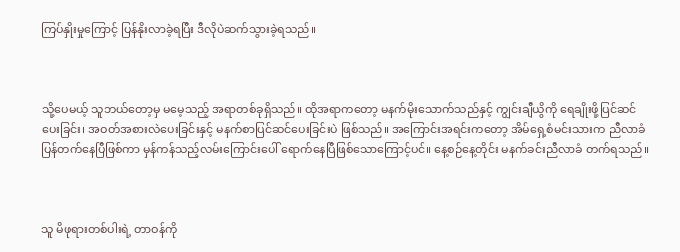ကြပ်နှိုးမှုကြောင့် ပြန်နိုးလာခဲ့ရပြီး ဒီလိုပဲဆက်သွားခဲ့ရသည်။



သို့ပေမယ့် သူဘယ်တော့မှ မမေ့သည့် အရာတစ်ခုရှိသည်။ ထိုအရာကတော့ မနက်မိုးသောက်သည်နှင့် ကျွင်းချီယွိကို ရေချိုးဖို့ပြင်ဆင်ပေးခြင်း၊ အဝတ်အစားလဲပေးခြင်းနှင့် မနက်စာပြင်ဆင်ပေးခြင်းပဲ ဖြစ်သည်။ အကြောင်းအရင်းကတော့ အိမ်ရှေ့စံမင်းသားက ညီလာခံပြန်တက်နေပြီဖြစ်ကာ မှန်ကန်သည့်လမ်းကြောင်းပေါ် ရောက်နေပြီဖြစ်သောကြောင့်ပင်။ နေ့စဉ်နေ့တိုင်း မနက်ခင်းညီလာခံ တက်ရသည်။



သူ မိဖုရားတစ်ပါးရဲ့ တာဝန်ကို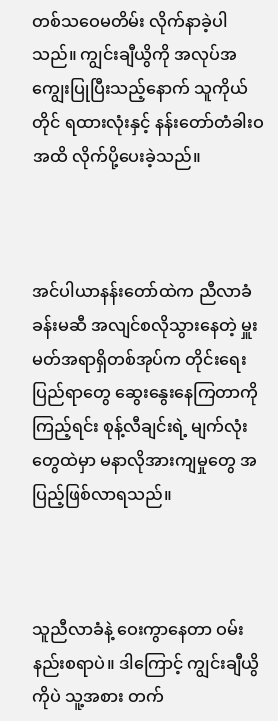တစ်သဝေမတိမ်း လိုက်နာခဲ့ပါသည်။ ကျွင်းချီယွိကို အလုပ်အကျွေးပြုပြီးသည့်နောက် သူကိုယ်တိုင် ရထားလုံးနှင့် နန်းတော်တံခါးဝအထိ လိုက်ပို့ပေးခဲ့သည်။



အင်ပါယာနန်းတော်ထဲက ညီလာခံခန်းမဆီ အလျင်စလိုသွားနေတဲ့ မှူးမတ်အရာရှိတစ်အုပ်က တိုင်းရေးပြည်ရာတွေ ဆွေးနွေးနေကြတာကိုကြည့်ရင်း စုန့်လီချင်းရဲ့ မျက်လုံးတွေထဲမှာ မနာလိုအားကျမှုတွေ အပြည့်ဖြစ်လာရသည်။



သူညီလာခံနဲ့ ဝေးကွာနေတာ ဝမ်းနည်းစရာပဲ။ ဒါကြောင့် ကျွင်းချီယွိကိုပဲ သူ့အစား တက်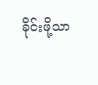ခိုင်းဖို့သာ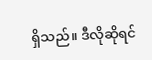ရှိသည်။ ဒီလိုဆိုရင်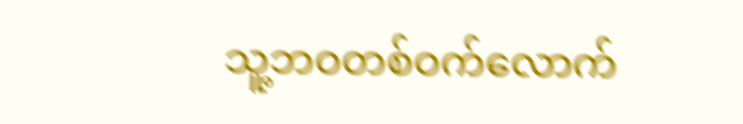သူ့ဘဝတစ်ဝက်လောက်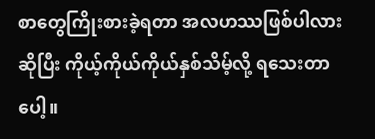စာ‌တွေကြိုးစားခဲ့ရတာ အလဟဿဖြစ်ပါလားဆိုပြီး ကိုယ့်ကိုယ်ကိုယ်နှစ်သိမ့်လို့ ရသေးတာပေါ့။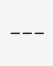___